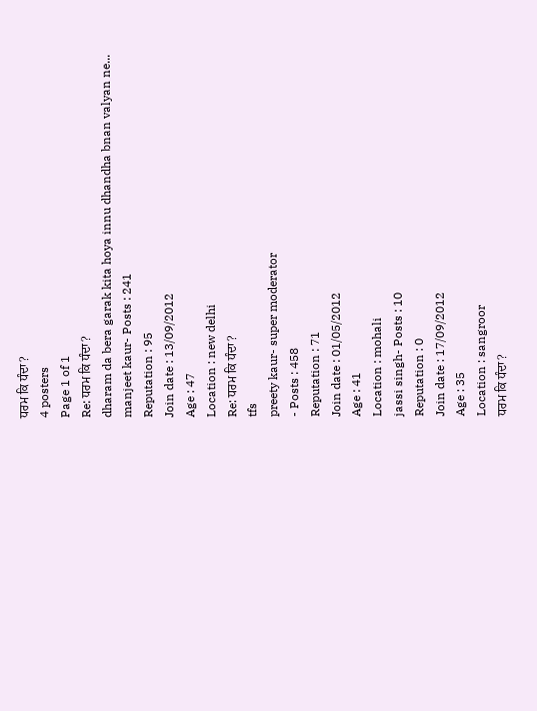ਧਰਮ ਕਿ ਧੰਦਾ?
4 posters
Page 1 of 1
Re: ਧਰਮ ਕਿ ਧੰਦਾ?
dharam da bera garak kita hoya innu dhandha bnan valyan ne...
manjeet kaur- Posts : 241
Reputation : 95
Join date : 13/09/2012
Age : 47
Location : new delhi
Re: ਧਰਮ ਕਿ ਧੰਦਾ?
tfs
preety kaur- super moderator
- Posts : 458
Reputation : 71
Join date : 01/05/2012
Age : 41
Location : mohali
jassi singh- Posts : 10
Reputation : 0
Join date : 17/09/2012
Age : 35
Location : sangroor
ਧਰਮ ਕਿ ਧੰਦਾ?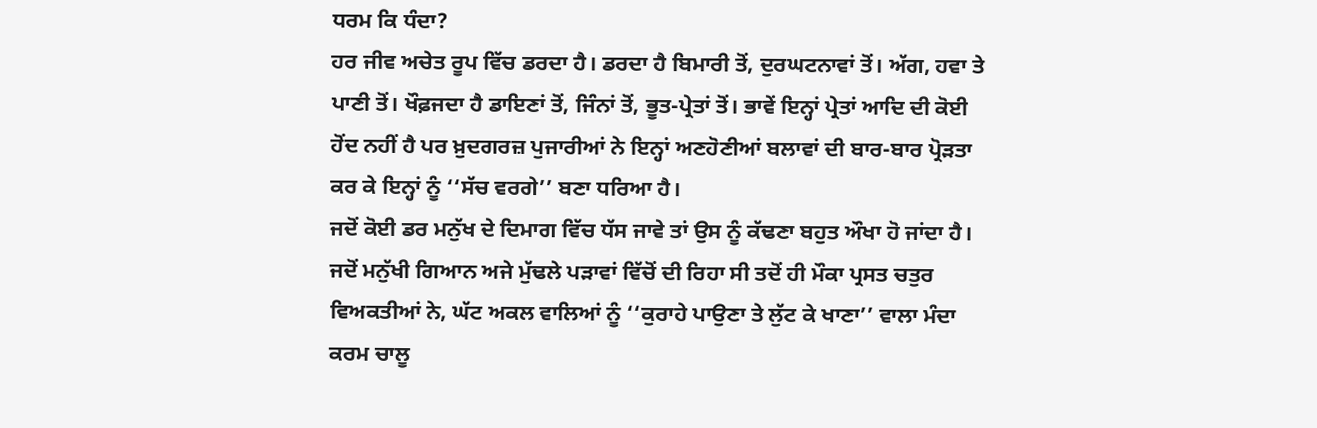ਧਰਮ ਕਿ ਧੰਦਾ?
ਹਰ ਜੀਵ ਅਚੇਤ ਰੂਪ ਵਿੱਚ ਡਰਦਾ ਹੈ। ਡਰਦਾ ਹੈ ਬਿਮਾਰੀ ਤੋਂ, ਦੁਰਘਟਨਾਵਾਂ ਤੋਂ। ਅੱਗ, ਹਵਾ ਤੇ ਪਾਣੀ ਤੋਂ। ਖੌਫ਼ਜਦਾ ਹੈ ਡਾਇਣਾਂ ਤੋਂ, ਜਿੰਨਾਂ ਤੋਂ, ਭੂਤ-ਪ੍ਰੇਤਾਂ ਤੋਂ। ਭਾਵੇਂ ਇਨ੍ਹਾਂ ਪ੍ਰੇਤਾਂ ਆਦਿ ਦੀ ਕੋਈ ਹੋਂਦ ਨਹੀਂ ਹੈ ਪਰ ਖ਼ੁਦਗਰਜ਼ ਪੁਜਾਰੀਆਂ ਨੇ ਇਨ੍ਹਾਂ ਅਣਹੋਣੀਆਂ ਬਲਾਵਾਂ ਦੀ ਬਾਰ-ਬਾਰ ਪ੍ਰੋੜਤਾ ਕਰ ਕੇ ਇਨ੍ਹਾਂ ਨੂੰ ‘‘ਸੱਚ ਵਰਗੇ’’ ਬਣਾ ਧਰਿਆ ਹੈ।
ਜਦੋਂ ਕੋਈ ਡਰ ਮਨੁੱਖ ਦੇ ਦਿਮਾਗ ਵਿੱਚ ਧੱਸ ਜਾਵੇ ਤਾਂ ਉਸ ਨੂੰ ਕੱਢਣਾ ਬਹੁਤ ਔਖਾ ਹੋ ਜਾਂਦਾ ਹੈ। ਜਦੋਂ ਮਨੁੱਖੀ ਗਿਆਨ ਅਜੇ ਮੁੱਢਲੇ ਪੜਾਵਾਂ ਵਿੱਚੋਂ ਦੀ ਰਿਹਾ ਸੀ ਤਦੋਂ ਹੀ ਮੌਕਾ ਪ੍ਰਸਤ ਚਤੁਰ ਵਿਅਕਤੀਆਂ ਨੇ, ਘੱਟ ਅਕਲ ਵਾਲਿਆਂ ਨੂੰ ‘‘ਕੁਰਾਹੇ ਪਾਉਣਾ ਤੇ ਲੁੱਟ ਕੇ ਖਾਣਾ’’ ਵਾਲਾ ਮੰਦਾ ਕਰਮ ਚਾਲੂ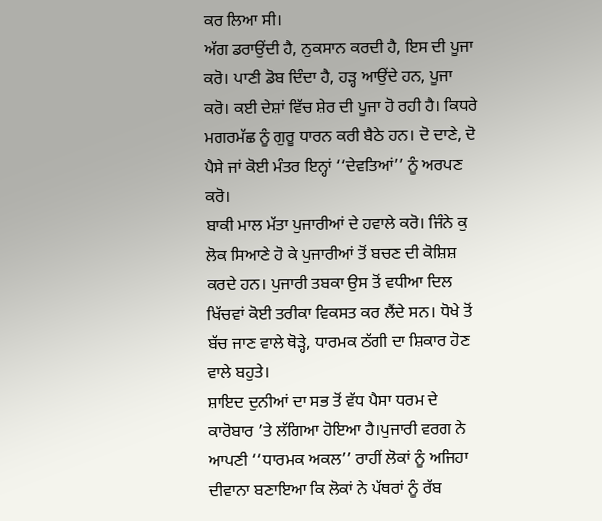ਕਰ ਲਿਆ ਸੀ।
ਅੱਗ ਡਰਾਉਂਦੀ ਹੈ, ਨੁਕਸਾਨ ਕਰਦੀ ਹੈ, ਇਸ ਦੀ ਪੂਜਾ ਕਰੋ। ਪਾਣੀ ਡੋਬ ਦਿੰਦਾ ਹੈ, ਹੜ੍ਹ ਆਉਂਦੇ ਹਨ, ਪੂਜਾ ਕਰੋ। ਕਈ ਦੇਸ਼ਾਂ ਵਿੱਚ ਸ਼ੇਰ ਦੀ ਪੂਜਾ ਹੋ ਰਹੀ ਹੈ। ਕਿਧਰੇ ਮਗਰਮੱਛ ਨੂੰ ਗੁਰੂ ਧਾਰਨ ਕਰੀ ਬੈਠੇ ਹਨ। ਦੋ ਦਾਣੇ, ਦੋ ਪੈਸੇ ਜਾਂ ਕੋਈ ਮੰਤਰ ਇਨ੍ਹਾਂ ‘‘ਦੇਵਤਿਆਂ’’ ਨੂੰ ਅਰਪਣ ਕਰੋ।
ਬਾਕੀ ਮਾਲ ਮੱਤਾ ਪੁਜਾਰੀਆਂ ਦੇ ਹਵਾਲੇ ਕਰੋ। ਜਿੰਨੇ ਕੁ ਲੋਕ ਸਿਆਣੇ ਹੋ ਕੇ ਪੁਜਾਰੀਆਂ ਤੋਂ ਬਚਣ ਦੀ ਕੋਸ਼ਿਸ਼ ਕਰਦੇ ਹਨ। ਪੁਜਾਰੀ ਤਬਕਾ ਉਸ ਤੋਂ ਵਧੀਆ ਦਿਲ ਖਿੱਚਵਾਂ ਕੋਈ ਤਰੀਕਾ ਵਿਕਸਤ ਕਰ ਲੈਂਦੇ ਸਨ। ਧੋਖੇ ਤੋਂ ਬੱਚ ਜਾਣ ਵਾਲੇ ਥੋੜ੍ਹੇ, ਧਾਰਮਕ ਠੱਗੀ ਦਾ ਸ਼ਿਕਾਰ ਹੋਣ ਵਾਲੇ ਬਹੁਤੇ।
ਸ਼ਾਇਦ ਦੁਨੀਆਂ ਦਾ ਸਭ ਤੋਂ ਵੱਧ ਪੈਸਾ ਧਰਮ ਦੇ ਕਾਰੋਬਾਰ ’ਤੇ ਲੱਗਿਆ ਹੋਇਆ ਹੈ।ਪੁਜਾਰੀ ਵਰਗ ਨੇ ਆਪਣੀ ‘‘ਧਾਰਮਕ ਅਕਲ’’ ਰਾਹੀਂ ਲੋਕਾਂ ਨੂੰ ਅਜਿਹਾ ਦੀਵਾਨਾ ਬਣਾਇਆ ਕਿ ਲੋਕਾਂ ਨੇ ਪੱਥਰਾਂ ਨੂੰ ਰੱਬ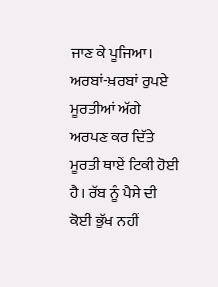ਜਾਣ ਕੇ ਪੂਜਿਆ। ਅਰਬਾਂ-ਖ਼ਰਬਾਂ ਰੁਪਏ ਮੂਰਤੀਆਂ ਅੱਗੇ ਅਰਪਣ ਕਰ ਦਿੱਤੇ ਮੂਰਤੀ ਥਾਏਂ ਟਿਕੀ ਹੋਈ ਹੈ। ਰੱਬ ਨੂੰ ਪੈਸੇ ਦੀ ਕੋਈ ਭੁੱਖ ਨਹੀਂ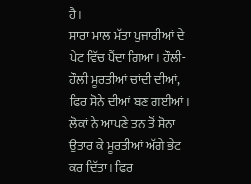ਹੈ।
ਸਾਰਾ ਮਾਲ ਮੱਤਾ ਪੁਜਾਰੀਆਂ ਦੇ ਪੇਟ ਵਿੱਚ ਪੈਂਦਾ ਗਿਆ। ਹੌਲੀ-ਹੌਲੀ ਮੂਰਤੀਆਂ ਚਾਂਦੀ ਦੀਆਂ, ਫਿਰ ਸੋਨੇ ਦੀਆਂ ਬਣ ਗਈਆਂ। ਲੋਕਾਂ ਨੇ ਆਪਣੇ ਤਨ ਤੋਂ ਸੋਨਾ ਉਤਾਰ ਕੇ ਮੂਰਤੀਆਂ ਅੱਗੇ ਭੇਟ ਕਰ ਦਿੱਤਾ। ਫਿਰ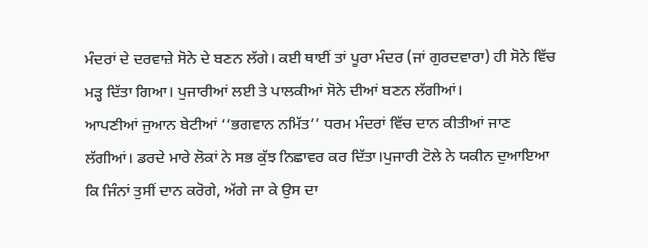ਮੰਦਰਾਂ ਦੇ ਦਰਵਾਜ਼ੇ ਸੋਨੇ ਦੇ ਬਣਨ ਲੱਗੇ। ਕਈ ਥਾਈਂ ਤਾਂ ਪੂਰਾ ਮੰਦਰ (ਜਾਂ ਗੁਰਦਵਾਰਾ) ਹੀ ਸੋਨੇ ਵਿੱਚ ਮੜ੍ਹ ਦਿੱਤਾ ਗਿਆ। ਪੁਜਾਰੀਆਂ ਲਈ ਤੇ ਪਾਲਕੀਆਂ ਸੋਨੇ ਦੀਆਂ ਬਣਨ ਲੱਗੀਆਂ।
ਆਪਣੀਆਂ ਜੁਆਨ ਬੇਟੀਆਂ ‘‘ਭਗਵਾਨ ਨਮਿੱਤ’’ ਧਰਮ ਮੰਦਰਾਂ ਵਿੱਚ ਦਾਨ ਕੀਤੀਆਂ ਜਾਣ ਲੱਗੀਆਂ। ਡਰਦੇ ਮਾਰੇ ਲੋਕਾਂ ਨੇ ਸਭ ਕੁੱਝ ਨਿਛਾਵਰ ਕਰ ਦਿੱਤਾ।ਪੁਜਾਰੀ ਟੋਲੇ ਨੇ ਯਕੀਨ ਦੁਆਇਆ ਕਿ ਜਿੰਨਾਂ ਤੁਸੀਂ ਦਾਨ ਕਰੋਗੇ, ਅੱਗੇ ਜਾ ਕੇ ਉਸ ਦਾ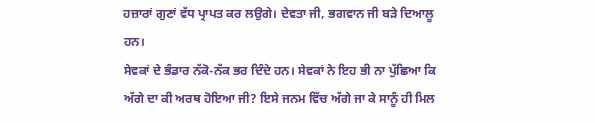ਹਜ਼ਾਰਾਂ ਗੁਣਾਂ ਵੱਧ ਪ੍ਰਾਪਤ ਕਰ ਲਉਗੇ। ਦੇਵਤਾ ਜੀ, ਭਗਵਾਨ ਜੀ ਬੜੇ ਦਿਆਲੂ ਹਨ।
ਸੇਵਕਾਂ ਦੇ ਭੰਡਾਰ ਨੱਕੋ-ਨੱਕ ਭਰ ਦਿੰਦੇ ਹਨ। ਸੇਵਕਾਂ ਨੇ ਇਹ ਭੀ ਨਾ ਪੁੱਛਿਆ ਕਿ ਅੱਗੇ ਦਾ ਕੀ ਅਰਥ ਹੋਇਆ ਜੀ? ਇਸੇ ਜਨਮ ਵਿੱਚ ਅੱਗੇ ਜਾ ਕੇ ਸਾਨੂੰ ਹੀ ਮਿਲ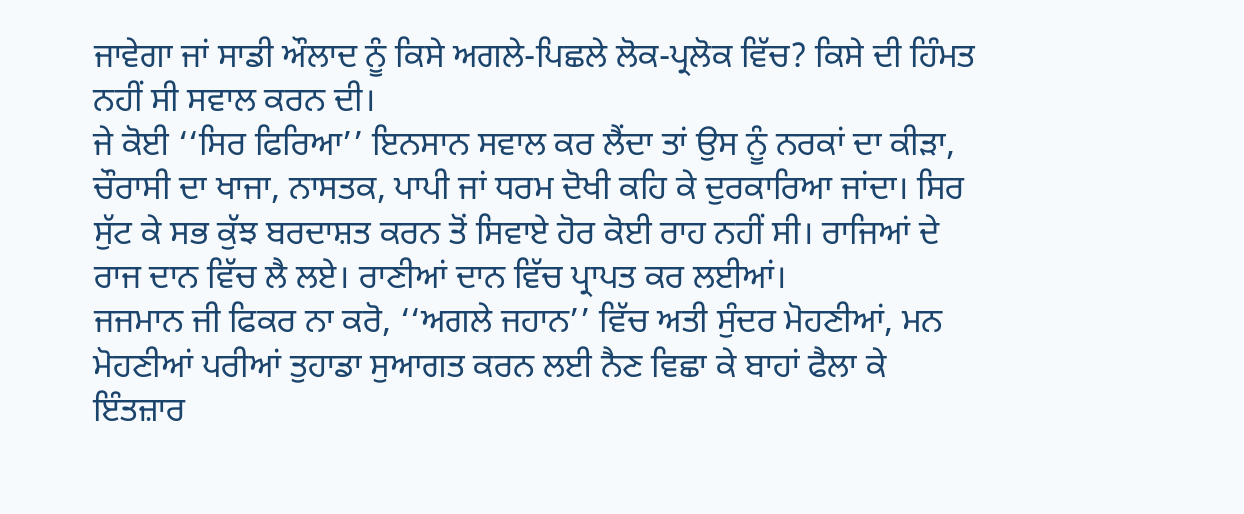ਜਾਵੇਗਾ ਜਾਂ ਸਾਡੀ ਔਲਾਦ ਨੂੰ ਕਿਸੇ ਅਗਲੇ-ਪਿਛਲੇ ਲੋਕ-ਪ੍ਰਲੋਕ ਵਿੱਚ? ਕਿਸੇ ਦੀ ਹਿੰਮਤ ਨਹੀਂ ਸੀ ਸਵਾਲ ਕਰਨ ਦੀ।
ਜੇ ਕੋਈ ‘‘ਸਿਰ ਫਿਰਿਆ’’ ਇਨਸਾਨ ਸਵਾਲ ਕਰ ਲੈਂਦਾ ਤਾਂ ਉਸ ਨੂੰ ਨਰਕਾਂ ਦਾ ਕੀੜਾ, ਚੌਰਾਸੀ ਦਾ ਖਾਜਾ, ਨਾਸਤਕ, ਪਾਪੀ ਜਾਂ ਧਰਮ ਦੋਖੀ ਕਹਿ ਕੇ ਦੁਰਕਾਰਿਆ ਜਾਂਦਾ। ਸਿਰ ਸੁੱਟ ਕੇ ਸਭ ਕੁੱਝ ਬਰਦਾਸ਼ਤ ਕਰਨ ਤੋਂ ਸਿਵਾਏ ਹੋਰ ਕੋਈ ਰਾਹ ਨਹੀਂ ਸੀ। ਰਾਜਿਆਂ ਦੇ ਰਾਜ ਦਾਨ ਵਿੱਚ ਲੈ ਲਏ। ਰਾਣੀਆਂ ਦਾਨ ਵਿੱਚ ਪ੍ਰਾਪਤ ਕਰ ਲਈਆਂ।
ਜਜਮਾਨ ਜੀ ਫਿਕਰ ਨਾ ਕਰੋ, ‘‘ਅਗਲੇ ਜਹਾਨ’’ ਵਿੱਚ ਅਤੀ ਸੁੰਦਰ ਮੋਹਣੀਆਂ, ਮਨ ਮੋਹਣੀਆਂ ਪਰੀਆਂ ਤੁਹਾਡਾ ਸੁਆਗਤ ਕਰਨ ਲਈ ਨੈਣ ਵਿਛਾ ਕੇ ਬਾਹਾਂ ਫੈਲਾ ਕੇ ਇੰਤਜ਼ਾਰ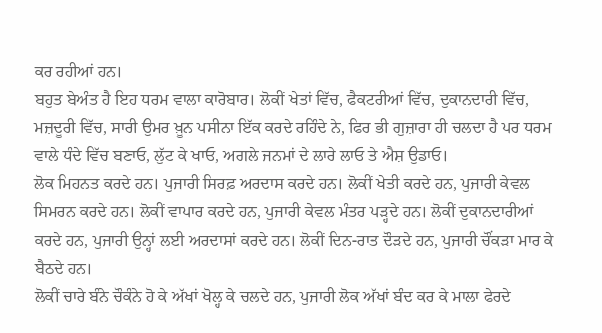ਕਰ ਰਹੀਆਂ ਹਨ।
ਬਹੁਤ ਬੇਅੰਤ ਹੈ ਇਹ ਧਰਮ ਵਾਲਾ ਕਾਰੋਬਾਰ। ਲੋਕੀਂ ਖੇਤਾਂ ਵਿੱਚ, ਫੈਕਟਰੀਆਂ ਵਿੱਚ, ਦੁਕਾਨਦਾਰੀ ਵਿੱਚ, ਮਜ਼ਦੂਰੀ ਵਿੱਚ, ਸਾਰੀ ਉਮਰ ਖ਼ੂਨ ਪਸੀਨਾ ਇੱਕ ਕਰਦੇ ਰਹਿੰਦੇ ਨੇ, ਫਿਰ ਭੀ ਗੁਜ਼ਾਰਾ ਹੀ ਚਲਦਾ ਹੈ ਪਰ ਧਰਮ ਵਾਲੇ ਧੰਦੇ ਵਿੱਚ ਬਣਾਓ, ਲੁੱਟ ਕੇ ਖਾਓ, ਅਗਲੇ ਜਨਮਾਂ ਦੇ ਲਾਰੇ ਲਾਓ ਤੇ ਐਸ਼ ਉਡਾਓ।
ਲੋਕ ਮਿਹਨਤ ਕਰਦੇ ਹਨ। ਪੁਜਾਰੀ ਸਿਰਫ਼ ਅਰਦਾਸ ਕਰਦੇ ਹਨ। ਲੋਕੀਂ ਖੇਤੀ ਕਰਦੇ ਹਨ, ਪੁਜਾਰੀ ਕੇਵਲ ਸਿਮਰਨ ਕਰਦੇ ਹਨ। ਲੋਕੀਂ ਵਾਪਾਰ ਕਰਦੇ ਹਨ, ਪੁਜਾਰੀ ਕੇਵਲ ਮੰਤਰ ਪੜ੍ਹਦੇ ਹਨ। ਲੋਕੀਂ ਦੁਕਾਨਦਾਰੀਆਂ ਕਰਦੇ ਹਨ, ਪੁਜਾਰੀ ਉਨ੍ਹਾਂ ਲਈ ਅਰਦਾਸਾਂ ਕਰਦੇ ਹਨ। ਲੋਕੀਂ ਦਿਨ-ਰਾਤ ਦੌੜਦੇ ਹਨ, ਪੁਜਾਰੀ ਚੌਂਕੜਾ ਮਾਰ ਕੇ ਬੈਠਦੇ ਹਨ।
ਲੋਕੀਂ ਚਾਰੇ ਬੰਨੇ ਚੌਕੰਨੇ ਹੋ ਕੇ ਅੱਖਾਂ ਖੋਲ੍ਹ ਕੇ ਚਲਦੇ ਹਨ, ਪੁਜਾਰੀ ਲੋਕ ਅੱਖਾਂ ਬੰਦ ਕਰ ਕੇ ਮਾਲਾ ਫੇਰਦੇ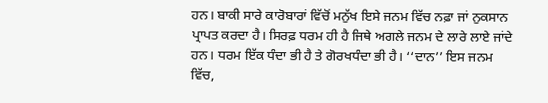ਹਨ। ਬਾਕੀ ਸਾਰੇ ਕਾਰੋਬਾਰਾਂ ਵਿੱਚੋਂ ਮਨੁੱਖ ਇਸੇ ਜਨਮ ਵਿੱਚ ਨਫ਼ਾ ਜਾਂ ਨੁਕਸਾਨ ਪ੍ਰਾਪਤ ਕਰਦਾ ਹੈ। ਸਿਰਫ਼ ਧਰਮ ਹੀ ਹੈ ਜਿਥੇ ਅਗਲੇ ਜਨਮ ਦੇ ਲਾਰੇ ਲਾਏ ਜਾਂਦੇ ਹਨ। ਧਰਮ ਇੱਕ ਧੰਦਾ ਭੀ ਹੈ ਤੇ ਗੋਰਖਧੰਦਾ ਭੀ ਹੈ। ‘‘ਦਾਨ’’ ਇਸ ਜਨਮ ਵਿੱਚ,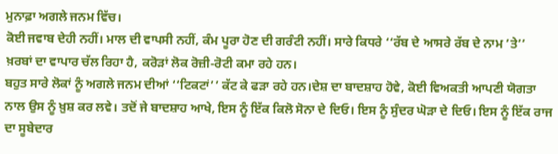ਮੁਨਾਫ਼ਾ ਅਗਲੇ ਜਨਮ ਵਿੱਚ।
ਕੋਈ ਜਵਾਬ ਦੇਹੀ ਨਹੀਂ। ਮਾਲ ਦੀ ਵਾਪਸੀ ਨਹੀਂ, ਕੰਮ ਪੂਰਾ ਹੋਣ ਦੀ ਗਰੰਟੀ ਨਹੀਂ। ਸਾਰੇ ਕਿਧਰੇ ‘‘ਰੱਬ ਦੇ ਆਸਰੇ ਰੱਬ ਦੇ ਨਾਮ ’ਤੇ’’ ਖ਼ਰਬਾਂ ਦਾ ਵਾਪਾਰ ਚੱਲ ਰਿਹਾ ਹੈ, ਕਰੋੜਾਂ ਲੋਕ ਰੋਜ਼ੀ-ਰੋਟੀ ਕਮਾ ਰਹੇ ਹਨ।
ਬਹੁਤ ਸਾਰੇ ਲੋਕਾਂ ਨੂੰ ਅਗਲੇ ਜਨਮ ਦੀਆਂ ‘‘ਟਿਕਟਾਂ’’ ਕੱਟ ਕੇ ਫੜਾ ਰਹੇ ਹਨ।ਦੇਸ਼ ਦਾ ਬਾਦਸ਼ਾਹ ਹੋਵੇ, ਕੋਈ ਵਿਅਕਤੀ ਆਪਣੀ ਯੋਗਤਾ ਨਾਲ ਉਸ ਨੂੰ ਖ਼ੁਸ਼ ਕਰ ਲਵੇ। ਤਦੋਂ ਜੇ ਬਾਦਸ਼ਾਹ ਆਖੇ, ਇਸ ਨੂੰ ਇੱਕ ਕਿਲੋ ਸੋਨਾ ਦੇ ਦਿਓ। ਇਸ ਨੂੰ ਸੁੰਦਰ ਘੋੜਾ ਦੇ ਦਿਓ। ਇਸ ਨੂੰ ਇੱਕ ਰਾਜ ਦਾ ਸੂਬੇਦਾਰ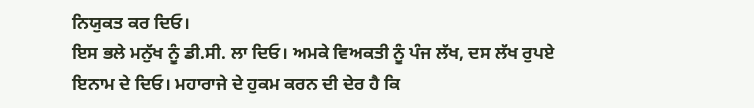ਨਿਯੁਕਤ ਕਰ ਦਿਓ।
ਇਸ ਭਲੇ ਮਨੁੱਖ ਨੂੰ ਡੀ.ਸੀ. ਲਾ ਦਿਓ। ਅਮਕੇ ਵਿਅਕਤੀ ਨੂੰ ਪੰਜ ਲੱਖ, ਦਸ ਲੱਖ ਰੁਪਏ ਇਨਾਮ ਦੇ ਦਿਓ। ਮਹਾਰਾਜੇ ਦੇ ਹੁਕਮ ਕਰਨ ਦੀ ਦੇਰ ਹੈ ਕਿ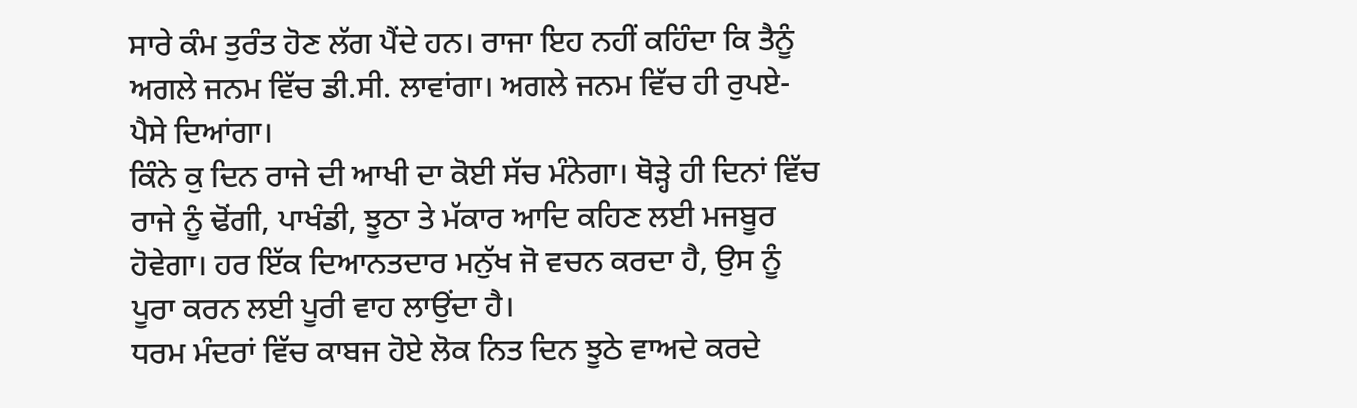ਸਾਰੇ ਕੰਮ ਤੁਰੰਤ ਹੋਣ ਲੱਗ ਪੈਂਦੇ ਹਨ। ਰਾਜਾ ਇਹ ਨਹੀਂ ਕਹਿੰਦਾ ਕਿ ਤੈਨੂੰ ਅਗਲੇ ਜਨਮ ਵਿੱਚ ਡੀ.ਸੀ. ਲਾਵਾਂਗਾ। ਅਗਲੇ ਜਨਮ ਵਿੱਚ ਹੀ ਰੁਪਏ-ਪੈਸੇ ਦਿਆਂਗਾ।
ਕਿੰਨੇ ਕੁ ਦਿਨ ਰਾਜੇ ਦੀ ਆਖੀ ਦਾ ਕੋਈ ਸੱਚ ਮੰਨੇਗਾ। ਥੋੜ੍ਹੇ ਹੀ ਦਿਨਾਂ ਵਿੱਚ ਰਾਜੇ ਨੂੰ ਢੋਂਗੀ, ਪਾਖੰਡੀ, ਝੂਠਾ ਤੇ ਮੱਕਾਰ ਆਦਿ ਕਹਿਣ ਲਈ ਮਜਬੂਰ ਹੋਵੇਗਾ। ਹਰ ਇੱਕ ਦਿਆਨਤਦਾਰ ਮਨੁੱਖ ਜੋ ਵਚਨ ਕਰਦਾ ਹੈ, ਉਸ ਨੂੰ ਪੂਰਾ ਕਰਨ ਲਈ ਪੂਰੀ ਵਾਹ ਲਾਉਂਦਾ ਹੈ।
ਧਰਮ ਮੰਦਰਾਂ ਵਿੱਚ ਕਾਬਜ ਹੋਏ ਲੋਕ ਨਿਤ ਦਿਨ ਝੂਠੇ ਵਾਅਦੇ ਕਰਦੇ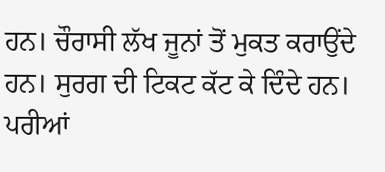ਹਨ। ਚੌਰਾਸੀ ਲੱਖ ਜੂਨਾਂ ਤੋਂ ਮੁਕਤ ਕਰਾਉਂਦੇ ਹਨ। ਸੁਰਗ ਦੀ ਟਿਕਟ ਕੱਟ ਕੇ ਦਿੰਦੇ ਹਨ।
ਪਰੀਆਂ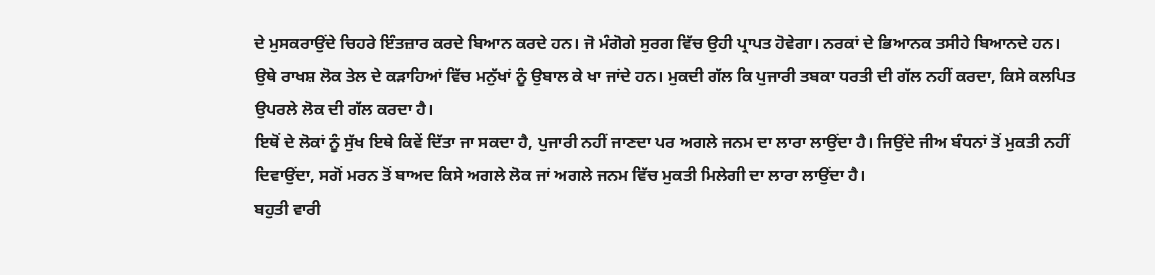ਦੇ ਮੁਸਕਰਾਉਂਦੇ ਚਿਹਰੇ ਇੰਤਜ਼ਾਰ ਕਰਦੇ ਬਿਆਨ ਕਰਦੇ ਹਨ। ਜੋ ਮੰਗੋਗੇ ਸੁਰਗ ਵਿੱਚ ਉਹੀ ਪ੍ਰਾਪਤ ਹੋਵੇਗਾ। ਨਰਕਾਂ ਦੇ ਭਿਆਨਕ ਤਸੀਹੇ ਬਿਆਨਦੇ ਹਨ।
ਉਥੇ ਰਾਖਸ਼ ਲੋਕ ਤੇਲ ਦੇ ਕੜਾਹਿਆਂ ਵਿੱਚ ਮਨੁੱਖਾਂ ਨੂੰ ਉਬਾਲ ਕੇ ਖਾ ਜਾਂਦੇ ਹਨ। ਮੁਕਦੀ ਗੱਲ ਕਿ ਪੁਜਾਰੀ ਤਬਕਾ ਧਰਤੀ ਦੀ ਗੱਲ ਨਹੀਂ ਕਰਦਾ, ਕਿਸੇ ਕਲਪਿਤ ਉਪਰਲੇ ਲੋਕ ਦੀ ਗੱਲ ਕਰਦਾ ਹੈ।
ਇਥੋਂ ਦੇ ਲੋਕਾਂ ਨੂੰ ਸੁੱਖ ਇਥੇ ਕਿਵੇਂ ਦਿੱਤਾ ਜਾ ਸਕਦਾ ਹੈ, ਪੁਜਾਰੀ ਨਹੀਂ ਜਾਣਦਾ ਪਰ ਅਗਲੇ ਜਨਮ ਦਾ ਲਾਰਾ ਲਾਉਂਦਾ ਹੈ। ਜਿਉਂਦੇ ਜੀਅ ਬੰਧਨਾਂ ਤੋਂ ਮੁਕਤੀ ਨਹੀਂ ਦਿਵਾਉਂਦਾ, ਸਗੋਂ ਮਰਨ ਤੋਂ ਬਾਅਦ ਕਿਸੇ ਅਗਲੇ ਲੋਕ ਜਾਂ ਅਗਲੇ ਜਨਮ ਵਿੱਚ ਮੁਕਤੀ ਮਿਲੇਗੀ ਦਾ ਲਾਰਾ ਲਾਉਂਦਾ ਹੈ।
ਬਹੁਤੀ ਵਾਰੀ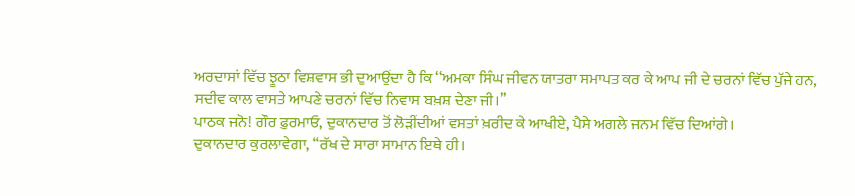ਅਰਦਾਸਾਂ ਵਿੱਚ ਝੂਠਾ ਵਿਸ਼ਵਾਸ ਭੀ ਦੁਆਉਂਦਾ ਹੈ ਕਿ ‘‘ਅਮਕਾ ਸਿੰਘ ਜੀਵਨ ਯਾਤਰਾ ਸਮਾਪਤ ਕਰ ਕੇ ਆਪ ਜੀ ਦੇ ਚਰਨਾਂ ਵਿੱਚ ਪੁੱਜੇ ਹਨ, ਸਦੀਵ ਕਾਲ ਵਾਸਤੇ ਆਪਣੇ ਚਰਨਾਂ ਵਿੱਚ ਨਿਵਾਸ ਬਖ਼ਸ਼ ਦੇਣਾ ਜੀ।’’
ਪਾਠਕ ਜਨੋ! ਗੌਰ ਫ਼ੁਰਮਾਓ, ਦੁਕਾਨਦਾਰ ਤੋਂ ਲੋੜੀਂਦੀਆਂ ਵਸਤਾਂ ਖ਼ਰੀਦ ਕੇ ਆਖੀਏ, ਪੈਸੇ ਅਗਲੇ ਜਨਮ ਵਿੱਚ ਦਿਆਂਗੇ।
ਦੁਕਾਨਦਾਰ ਕੁਰਲਾਵੇਗਾ, ‘‘ਰੱਖ ਦੇ ਸਾਰਾ ਸਾਮਾਨ ਇਥੇ ਹੀ।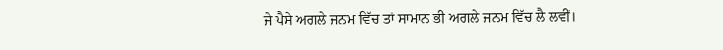ਜੇ ਪੈਸੇ ਅਗਲੇ ਜਨਮ ਵਿੱਚ ਤਾਂ ਸਾਮਾਨ ਭੀ ਅਗਲੇ ਜਨਮ ਵਿੱਚ ਲੈ ਲਵੀਂ।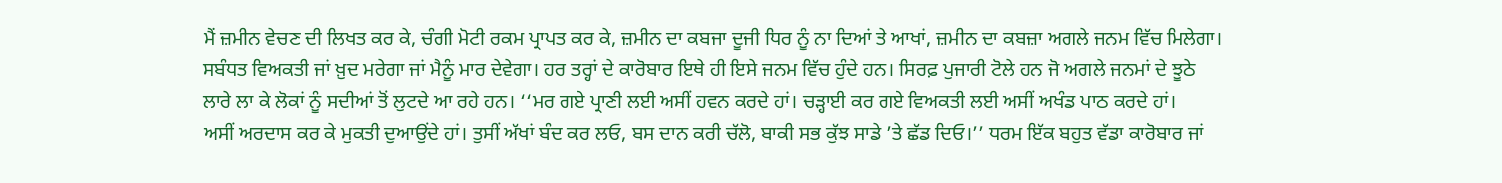ਮੈਂ ਜ਼ਮੀਨ ਵੇਚਣ ਦੀ ਲਿਖਤ ਕਰ ਕੇ, ਚੰਗੀ ਮੋਟੀ ਰਕਮ ਪ੍ਰਾਪਤ ਕਰ ਕੇ, ਜ਼ਮੀਨ ਦਾ ਕਬਜਾ ਦੂਜੀ ਧਿਰ ਨੂੰ ਨਾ ਦਿਆਂ ਤੇ ਆਖਾਂ, ਜ਼ਮੀਨ ਦਾ ਕਬਜ਼ਾ ਅਗਲੇ ਜਨਮ ਵਿੱਚ ਮਿਲੇਗਾ।
ਸਬੰਧਤ ਵਿਅਕਤੀ ਜਾਂ ਖ਼ੁਦ ਮਰੇਗਾ ਜਾਂ ਮੈਨੂੰ ਮਾਰ ਦੇਵੇਗਾ। ਹਰ ਤਰ੍ਹਾਂ ਦੇ ਕਾਰੋਬਾਰ ਇਥੇ ਹੀ ਇਸੇ ਜਨਮ ਵਿੱਚ ਹੁੰਦੇ ਹਨ। ਸਿਰਫ਼ ਪੁਜਾਰੀ ਟੋਲੇ ਹਨ ਜੋ ਅਗਲੇ ਜਨਮਾਂ ਦੇ ਝੂਠੇ ਲਾਰੇ ਲਾ ਕੇ ਲੋਕਾਂ ਨੂੰ ਸਦੀਆਂ ਤੋਂ ਲੁਟਦੇ ਆ ਰਹੇ ਹਨ। ‘‘ਮਰ ਗਏ ਪ੍ਰਾਣੀ ਲਈ ਅਸੀਂ ਹਵਨ ਕਰਦੇ ਹਾਂ। ਚੜ੍ਹਾਈ ਕਰ ਗਏ ਵਿਅਕਤੀ ਲਈ ਅਸੀਂ ਅਖੰਡ ਪਾਠ ਕਰਦੇ ਹਾਂ।
ਅਸੀਂ ਅਰਦਾਸ ਕਰ ਕੇ ਮੁਕਤੀ ਦੁਆਉਂਦੇ ਹਾਂ। ਤੁਸੀਂ ਅੱਖਾਂ ਬੰਦ ਕਰ ਲਓ, ਬਸ ਦਾਨ ਕਰੀ ਚੱਲੋ, ਬਾਕੀ ਸਭ ਕੁੱਝ ਸਾਡੇ ’ਤੇ ਛੱਡ ਦਿਓ।’’ ਧਰਮ ਇੱਕ ਬਹੁਤ ਵੱਡਾ ਕਾਰੋਬਾਰ ਜਾਂ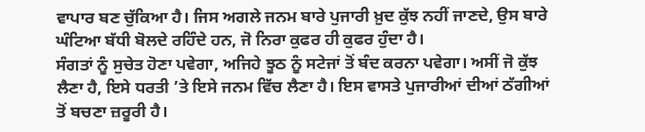ਵਾਪਾਰ ਬਣ ਚੁੱਕਿਆ ਹੈ। ਜਿਸ ਅਗਲੇ ਜਨਮ ਬਾਰੇ ਪੁਜਾਰੀ ਖ਼ੁਦ ਕੁੱਝ ਨਹੀਂ ਜਾਣਦੇ, ਉਸ ਬਾਰੇ ਘੰਟਿਆ ਬੱਧੀ ਬੋਲਦੇ ਰਹਿੰਦੇ ਹਨ, ਜੋ ਨਿਰਾ ਕੁਫਰ ਹੀ ਕੁਫਰ ਹੁੰਦਾ ਹੈ।
ਸੰਗਤਾਂ ਨੂੰ ਸੁਚੇਤ ਹੋਣਾ ਪਵੇਗਾ, ਅਜਿਹੇ ਝੂਠ ਨੂੰ ਸਟੇਜਾਂ ਤੋਂ ਬੰਦ ਕਰਨਾ ਪਵੇਗਾ। ਅਸੀਂ ਜੋ ਕੁੱਝ ਲੈਣਾ ਹੈ, ਇਸੇ ਧਰਤੀ ’ਤੇ ਇਸੇ ਜਨਮ ਵਿੱਚ ਲੈਣਾ ਹੈ। ਇਸ ਵਾਸਤੇ ਪੁਜਾਰੀਆਂ ਦੀਆਂ ਠੱਗੀਆਂ ਤੋਂ ਬਚਣਾ ਜ਼ਰੂਰੀ ਹੈ।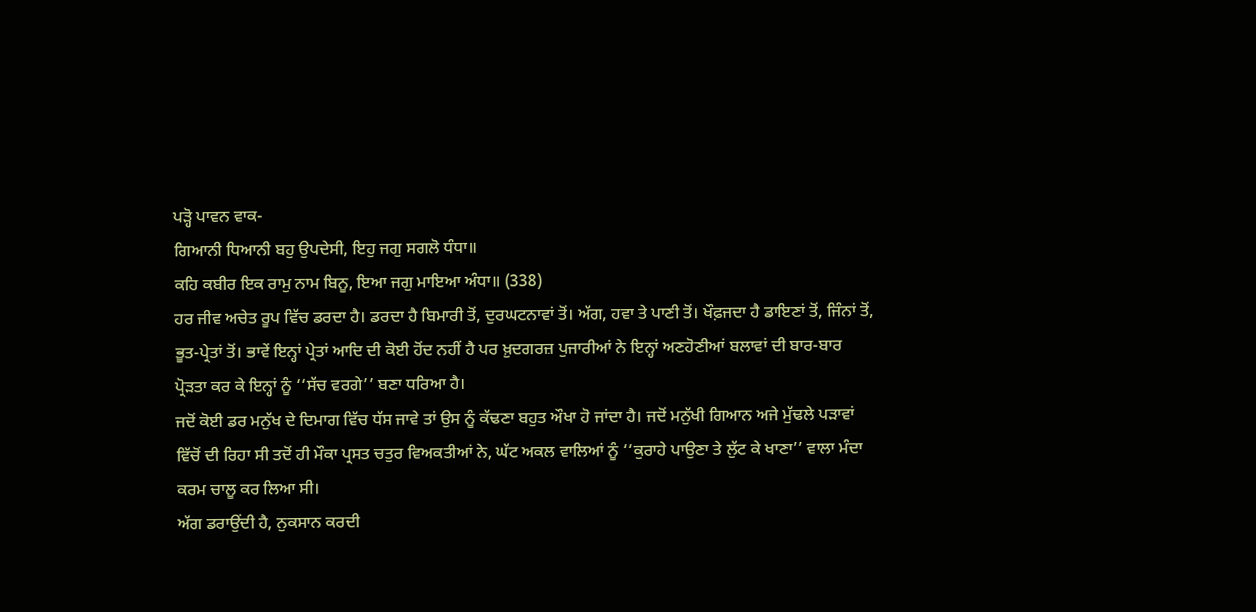ਪੜ੍ਹੋ ਪਾਵਨ ਵਾਕ-
ਗਿਆਨੀ ਧਿਆਨੀ ਬਹੁ ਉਪਦੇਸੀ, ਇਹੁ ਜਗੁ ਸਗਲੋ ਧੰਧਾ॥
ਕਹਿ ਕਬੀਰ ਇਕ ਰਾਮੁ ਨਾਮ ਬਿਨੂ, ਇਆ ਜਗੁ ਮਾਇਆ ਅੰਧਾ॥ (338)
ਹਰ ਜੀਵ ਅਚੇਤ ਰੂਪ ਵਿੱਚ ਡਰਦਾ ਹੈ। ਡਰਦਾ ਹੈ ਬਿਮਾਰੀ ਤੋਂ, ਦੁਰਘਟਨਾਵਾਂ ਤੋਂ। ਅੱਗ, ਹਵਾ ਤੇ ਪਾਣੀ ਤੋਂ। ਖੌਫ਼ਜਦਾ ਹੈ ਡਾਇਣਾਂ ਤੋਂ, ਜਿੰਨਾਂ ਤੋਂ, ਭੂਤ-ਪ੍ਰੇਤਾਂ ਤੋਂ। ਭਾਵੇਂ ਇਨ੍ਹਾਂ ਪ੍ਰੇਤਾਂ ਆਦਿ ਦੀ ਕੋਈ ਹੋਂਦ ਨਹੀਂ ਹੈ ਪਰ ਖ਼ੁਦਗਰਜ਼ ਪੁਜਾਰੀਆਂ ਨੇ ਇਨ੍ਹਾਂ ਅਣਹੋਣੀਆਂ ਬਲਾਵਾਂ ਦੀ ਬਾਰ-ਬਾਰ ਪ੍ਰੋੜਤਾ ਕਰ ਕੇ ਇਨ੍ਹਾਂ ਨੂੰ ‘‘ਸੱਚ ਵਰਗੇ’’ ਬਣਾ ਧਰਿਆ ਹੈ।
ਜਦੋਂ ਕੋਈ ਡਰ ਮਨੁੱਖ ਦੇ ਦਿਮਾਗ ਵਿੱਚ ਧੱਸ ਜਾਵੇ ਤਾਂ ਉਸ ਨੂੰ ਕੱਢਣਾ ਬਹੁਤ ਔਖਾ ਹੋ ਜਾਂਦਾ ਹੈ। ਜਦੋਂ ਮਨੁੱਖੀ ਗਿਆਨ ਅਜੇ ਮੁੱਢਲੇ ਪੜਾਵਾਂ ਵਿੱਚੋਂ ਦੀ ਰਿਹਾ ਸੀ ਤਦੋਂ ਹੀ ਮੌਕਾ ਪ੍ਰਸਤ ਚਤੁਰ ਵਿਅਕਤੀਆਂ ਨੇ, ਘੱਟ ਅਕਲ ਵਾਲਿਆਂ ਨੂੰ ‘‘ਕੁਰਾਹੇ ਪਾਉਣਾ ਤੇ ਲੁੱਟ ਕੇ ਖਾਣਾ’’ ਵਾਲਾ ਮੰਦਾ ਕਰਮ ਚਾਲੂ ਕਰ ਲਿਆ ਸੀ।
ਅੱਗ ਡਰਾਉਂਦੀ ਹੈ, ਨੁਕਸਾਨ ਕਰਦੀ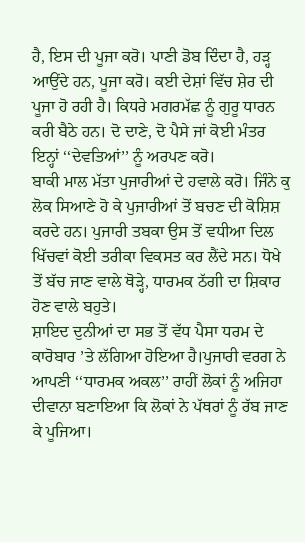ਹੈ, ਇਸ ਦੀ ਪੂਜਾ ਕਰੋ। ਪਾਣੀ ਡੋਬ ਦਿੰਦਾ ਹੈ, ਹੜ੍ਹ ਆਉਂਦੇ ਹਨ, ਪੂਜਾ ਕਰੋ। ਕਈ ਦੇਸ਼ਾਂ ਵਿੱਚ ਸ਼ੇਰ ਦੀ ਪੂਜਾ ਹੋ ਰਹੀ ਹੈ। ਕਿਧਰੇ ਮਗਰਮੱਛ ਨੂੰ ਗੁਰੂ ਧਾਰਨ ਕਰੀ ਬੈਠੇ ਹਨ। ਦੋ ਦਾਣੇ, ਦੋ ਪੈਸੇ ਜਾਂ ਕੋਈ ਮੰਤਰ ਇਨ੍ਹਾਂ ‘‘ਦੇਵਤਿਆਂ’’ ਨੂੰ ਅਰਪਣ ਕਰੋ।
ਬਾਕੀ ਮਾਲ ਮੱਤਾ ਪੁਜਾਰੀਆਂ ਦੇ ਹਵਾਲੇ ਕਰੋ। ਜਿੰਨੇ ਕੁ ਲੋਕ ਸਿਆਣੇ ਹੋ ਕੇ ਪੁਜਾਰੀਆਂ ਤੋਂ ਬਚਣ ਦੀ ਕੋਸ਼ਿਸ਼ ਕਰਦੇ ਹਨ। ਪੁਜਾਰੀ ਤਬਕਾ ਉਸ ਤੋਂ ਵਧੀਆ ਦਿਲ ਖਿੱਚਵਾਂ ਕੋਈ ਤਰੀਕਾ ਵਿਕਸਤ ਕਰ ਲੈਂਦੇ ਸਨ। ਧੋਖੇ ਤੋਂ ਬੱਚ ਜਾਣ ਵਾਲੇ ਥੋੜ੍ਹੇ, ਧਾਰਮਕ ਠੱਗੀ ਦਾ ਸ਼ਿਕਾਰ ਹੋਣ ਵਾਲੇ ਬਹੁਤੇ।
ਸ਼ਾਇਦ ਦੁਨੀਆਂ ਦਾ ਸਭ ਤੋਂ ਵੱਧ ਪੈਸਾ ਧਰਮ ਦੇ ਕਾਰੋਬਾਰ ’ਤੇ ਲੱਗਿਆ ਹੋਇਆ ਹੈ।ਪੁਜਾਰੀ ਵਰਗ ਨੇ ਆਪਣੀ ‘‘ਧਾਰਮਕ ਅਕਲ’’ ਰਾਹੀਂ ਲੋਕਾਂ ਨੂੰ ਅਜਿਹਾ ਦੀਵਾਨਾ ਬਣਾਇਆ ਕਿ ਲੋਕਾਂ ਨੇ ਪੱਥਰਾਂ ਨੂੰ ਰੱਬ ਜਾਣ ਕੇ ਪੂਜਿਆ।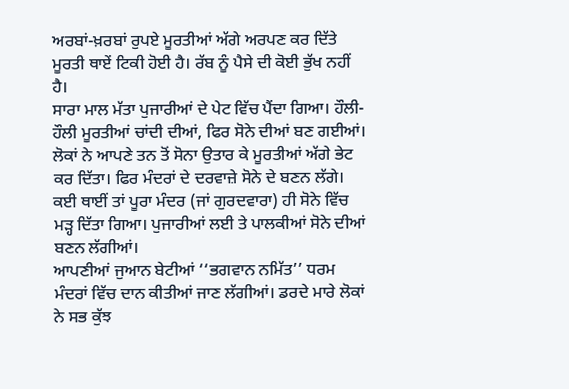ਅਰਬਾਂ-ਖ਼ਰਬਾਂ ਰੁਪਏ ਮੂਰਤੀਆਂ ਅੱਗੇ ਅਰਪਣ ਕਰ ਦਿੱਤੇ ਮੂਰਤੀ ਥਾਏਂ ਟਿਕੀ ਹੋਈ ਹੈ। ਰੱਬ ਨੂੰ ਪੈਸੇ ਦੀ ਕੋਈ ਭੁੱਖ ਨਹੀਂ ਹੈ।
ਸਾਰਾ ਮਾਲ ਮੱਤਾ ਪੁਜਾਰੀਆਂ ਦੇ ਪੇਟ ਵਿੱਚ ਪੈਂਦਾ ਗਿਆ। ਹੌਲੀ-ਹੌਲੀ ਮੂਰਤੀਆਂ ਚਾਂਦੀ ਦੀਆਂ, ਫਿਰ ਸੋਨੇ ਦੀਆਂ ਬਣ ਗਈਆਂ। ਲੋਕਾਂ ਨੇ ਆਪਣੇ ਤਨ ਤੋਂ ਸੋਨਾ ਉਤਾਰ ਕੇ ਮੂਰਤੀਆਂ ਅੱਗੇ ਭੇਟ ਕਰ ਦਿੱਤਾ। ਫਿਰ ਮੰਦਰਾਂ ਦੇ ਦਰਵਾਜ਼ੇ ਸੋਨੇ ਦੇ ਬਣਨ ਲੱਗੇ। ਕਈ ਥਾਈਂ ਤਾਂ ਪੂਰਾ ਮੰਦਰ (ਜਾਂ ਗੁਰਦਵਾਰਾ) ਹੀ ਸੋਨੇ ਵਿੱਚ ਮੜ੍ਹ ਦਿੱਤਾ ਗਿਆ। ਪੁਜਾਰੀਆਂ ਲਈ ਤੇ ਪਾਲਕੀਆਂ ਸੋਨੇ ਦੀਆਂ ਬਣਨ ਲੱਗੀਆਂ।
ਆਪਣੀਆਂ ਜੁਆਨ ਬੇਟੀਆਂ ‘‘ਭਗਵਾਨ ਨਮਿੱਤ’’ ਧਰਮ ਮੰਦਰਾਂ ਵਿੱਚ ਦਾਨ ਕੀਤੀਆਂ ਜਾਣ ਲੱਗੀਆਂ। ਡਰਦੇ ਮਾਰੇ ਲੋਕਾਂ ਨੇ ਸਭ ਕੁੱਝ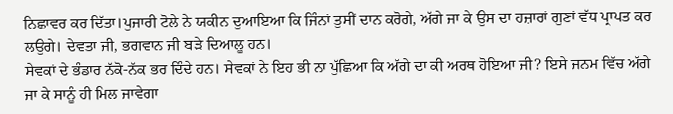ਨਿਛਾਵਰ ਕਰ ਦਿੱਤਾ।ਪੁਜਾਰੀ ਟੋਲੇ ਨੇ ਯਕੀਨ ਦੁਆਇਆ ਕਿ ਜਿੰਨਾਂ ਤੁਸੀਂ ਦਾਨ ਕਰੋਗੇ, ਅੱਗੇ ਜਾ ਕੇ ਉਸ ਦਾ ਹਜ਼ਾਰਾਂ ਗੁਣਾਂ ਵੱਧ ਪ੍ਰਾਪਤ ਕਰ ਲਉਗੇ। ਦੇਵਤਾ ਜੀ, ਭਗਵਾਨ ਜੀ ਬੜੇ ਦਿਆਲੂ ਹਨ।
ਸੇਵਕਾਂ ਦੇ ਭੰਡਾਰ ਨੱਕੋ-ਨੱਕ ਭਰ ਦਿੰਦੇ ਹਨ। ਸੇਵਕਾਂ ਨੇ ਇਹ ਭੀ ਨਾ ਪੁੱਛਿਆ ਕਿ ਅੱਗੇ ਦਾ ਕੀ ਅਰਥ ਹੋਇਆ ਜੀ? ਇਸੇ ਜਨਮ ਵਿੱਚ ਅੱਗੇ ਜਾ ਕੇ ਸਾਨੂੰ ਹੀ ਮਿਲ ਜਾਵੇਗਾ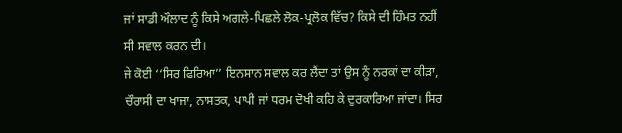ਜਾਂ ਸਾਡੀ ਔਲਾਦ ਨੂੰ ਕਿਸੇ ਅਗਲੇ-ਪਿਛਲੇ ਲੋਕ-ਪ੍ਰਲੋਕ ਵਿੱਚ? ਕਿਸੇ ਦੀ ਹਿੰਮਤ ਨਹੀਂ ਸੀ ਸਵਾਲ ਕਰਨ ਦੀ।
ਜੇ ਕੋਈ ‘‘ਸਿਰ ਫਿਰਿਆ’’ ਇਨਸਾਨ ਸਵਾਲ ਕਰ ਲੈਂਦਾ ਤਾਂ ਉਸ ਨੂੰ ਨਰਕਾਂ ਦਾ ਕੀੜਾ, ਚੌਰਾਸੀ ਦਾ ਖਾਜਾ, ਨਾਸਤਕ, ਪਾਪੀ ਜਾਂ ਧਰਮ ਦੋਖੀ ਕਹਿ ਕੇ ਦੁਰਕਾਰਿਆ ਜਾਂਦਾ। ਸਿਰ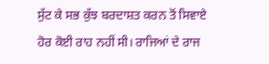ਸੁੱਟ ਕੇ ਸਭ ਕੁੱਝ ਬਰਦਾਸ਼ਤ ਕਰਨ ਤੋਂ ਸਿਵਾਏ ਹੋਰ ਕੋਈ ਰਾਹ ਨਹੀਂ ਸੀ। ਰਾਜਿਆਂ ਦੇ ਰਾਜ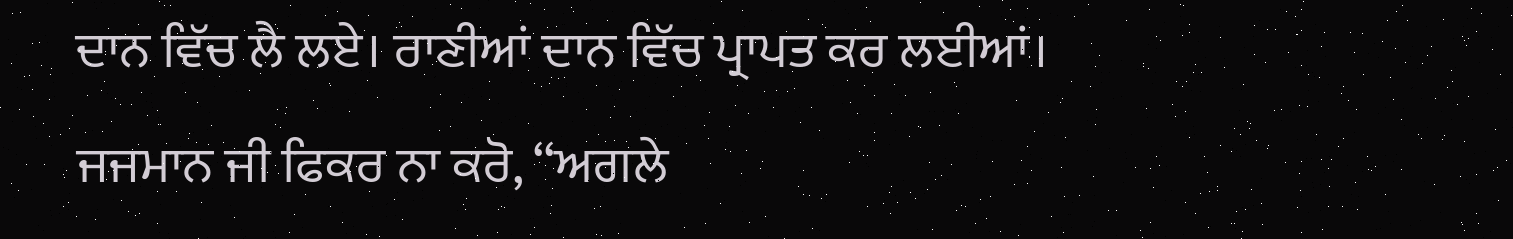ਦਾਨ ਵਿੱਚ ਲੈ ਲਏ। ਰਾਣੀਆਂ ਦਾਨ ਵਿੱਚ ਪ੍ਰਾਪਤ ਕਰ ਲਈਆਂ।
ਜਜਮਾਨ ਜੀ ਫਿਕਰ ਨਾ ਕਰੋ, ‘‘ਅਗਲੇ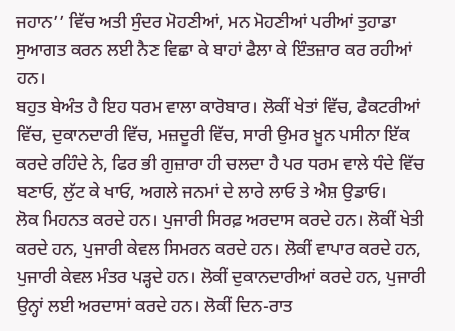ਜਹਾਨ’’ ਵਿੱਚ ਅਤੀ ਸੁੰਦਰ ਮੋਹਣੀਆਂ, ਮਨ ਮੋਹਣੀਆਂ ਪਰੀਆਂ ਤੁਹਾਡਾ ਸੁਆਗਤ ਕਰਨ ਲਈ ਨੈਣ ਵਿਛਾ ਕੇ ਬਾਹਾਂ ਫੈਲਾ ਕੇ ਇੰਤਜ਼ਾਰ ਕਰ ਰਹੀਆਂ ਹਨ।
ਬਹੁਤ ਬੇਅੰਤ ਹੈ ਇਹ ਧਰਮ ਵਾਲਾ ਕਾਰੋਬਾਰ। ਲੋਕੀਂ ਖੇਤਾਂ ਵਿੱਚ, ਫੈਕਟਰੀਆਂ ਵਿੱਚ, ਦੁਕਾਨਦਾਰੀ ਵਿੱਚ, ਮਜ਼ਦੂਰੀ ਵਿੱਚ, ਸਾਰੀ ਉਮਰ ਖ਼ੂਨ ਪਸੀਨਾ ਇੱਕ ਕਰਦੇ ਰਹਿੰਦੇ ਨੇ, ਫਿਰ ਭੀ ਗੁਜ਼ਾਰਾ ਹੀ ਚਲਦਾ ਹੈ ਪਰ ਧਰਮ ਵਾਲੇ ਧੰਦੇ ਵਿੱਚ ਬਣਾਓ, ਲੁੱਟ ਕੇ ਖਾਓ, ਅਗਲੇ ਜਨਮਾਂ ਦੇ ਲਾਰੇ ਲਾਓ ਤੇ ਐਸ਼ ਉਡਾਓ।
ਲੋਕ ਮਿਹਨਤ ਕਰਦੇ ਹਨ। ਪੁਜਾਰੀ ਸਿਰਫ਼ ਅਰਦਾਸ ਕਰਦੇ ਹਨ। ਲੋਕੀਂ ਖੇਤੀ ਕਰਦੇ ਹਨ, ਪੁਜਾਰੀ ਕੇਵਲ ਸਿਮਰਨ ਕਰਦੇ ਹਨ। ਲੋਕੀਂ ਵਾਪਾਰ ਕਰਦੇ ਹਨ, ਪੁਜਾਰੀ ਕੇਵਲ ਮੰਤਰ ਪੜ੍ਹਦੇ ਹਨ। ਲੋਕੀਂ ਦੁਕਾਨਦਾਰੀਆਂ ਕਰਦੇ ਹਨ, ਪੁਜਾਰੀ ਉਨ੍ਹਾਂ ਲਈ ਅਰਦਾਸਾਂ ਕਰਦੇ ਹਨ। ਲੋਕੀਂ ਦਿਨ-ਰਾਤ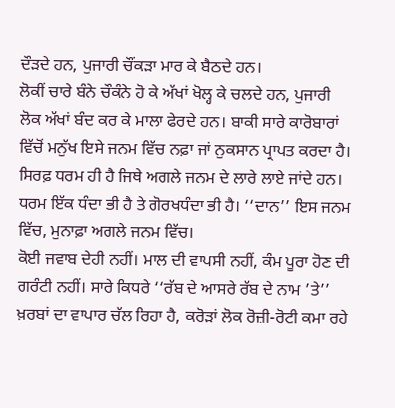ਦੌੜਦੇ ਹਨ, ਪੁਜਾਰੀ ਚੌਂਕੜਾ ਮਾਰ ਕੇ ਬੈਠਦੇ ਹਨ।
ਲੋਕੀਂ ਚਾਰੇ ਬੰਨੇ ਚੌਕੰਨੇ ਹੋ ਕੇ ਅੱਖਾਂ ਖੋਲ੍ਹ ਕੇ ਚਲਦੇ ਹਨ, ਪੁਜਾਰੀ ਲੋਕ ਅੱਖਾਂ ਬੰਦ ਕਰ ਕੇ ਮਾਲਾ ਫੇਰਦੇ ਹਨ। ਬਾਕੀ ਸਾਰੇ ਕਾਰੋਬਾਰਾਂ ਵਿੱਚੋਂ ਮਨੁੱਖ ਇਸੇ ਜਨਮ ਵਿੱਚ ਨਫ਼ਾ ਜਾਂ ਨੁਕਸਾਨ ਪ੍ਰਾਪਤ ਕਰਦਾ ਹੈ। ਸਿਰਫ਼ ਧਰਮ ਹੀ ਹੈ ਜਿਥੇ ਅਗਲੇ ਜਨਮ ਦੇ ਲਾਰੇ ਲਾਏ ਜਾਂਦੇ ਹਨ। ਧਰਮ ਇੱਕ ਧੰਦਾ ਭੀ ਹੈ ਤੇ ਗੋਰਖਧੰਦਾ ਭੀ ਹੈ। ‘‘ਦਾਨ’’ ਇਸ ਜਨਮ ਵਿੱਚ, ਮੁਨਾਫ਼ਾ ਅਗਲੇ ਜਨਮ ਵਿੱਚ।
ਕੋਈ ਜਵਾਬ ਦੇਹੀ ਨਹੀਂ। ਮਾਲ ਦੀ ਵਾਪਸੀ ਨਹੀਂ, ਕੰਮ ਪੂਰਾ ਹੋਣ ਦੀ ਗਰੰਟੀ ਨਹੀਂ। ਸਾਰੇ ਕਿਧਰੇ ‘‘ਰੱਬ ਦੇ ਆਸਰੇ ਰੱਬ ਦੇ ਨਾਮ ’ਤੇ’’ ਖ਼ਰਬਾਂ ਦਾ ਵਾਪਾਰ ਚੱਲ ਰਿਹਾ ਹੈ, ਕਰੋੜਾਂ ਲੋਕ ਰੋਜ਼ੀ-ਰੋਟੀ ਕਮਾ ਰਹੇ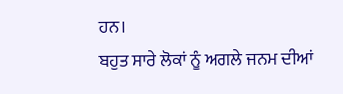ਹਨ।
ਬਹੁਤ ਸਾਰੇ ਲੋਕਾਂ ਨੂੰ ਅਗਲੇ ਜਨਮ ਦੀਆਂ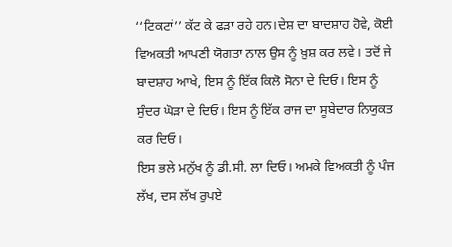‘‘ਟਿਕਟਾਂ’’ ਕੱਟ ਕੇ ਫੜਾ ਰਹੇ ਹਨ।ਦੇਸ਼ ਦਾ ਬਾਦਸ਼ਾਹ ਹੋਵੇ, ਕੋਈ ਵਿਅਕਤੀ ਆਪਣੀ ਯੋਗਤਾ ਨਾਲ ਉਸ ਨੂੰ ਖ਼ੁਸ਼ ਕਰ ਲਵੇ। ਤਦੋਂ ਜੇ ਬਾਦਸ਼ਾਹ ਆਖੇ, ਇਸ ਨੂੰ ਇੱਕ ਕਿਲੋ ਸੋਨਾ ਦੇ ਦਿਓ। ਇਸ ਨੂੰ ਸੁੰਦਰ ਘੋੜਾ ਦੇ ਦਿਓ। ਇਸ ਨੂੰ ਇੱਕ ਰਾਜ ਦਾ ਸੂਬੇਦਾਰ ਨਿਯੁਕਤ ਕਰ ਦਿਓ।
ਇਸ ਭਲੇ ਮਨੁੱਖ ਨੂੰ ਡੀ.ਸੀ. ਲਾ ਦਿਓ। ਅਮਕੇ ਵਿਅਕਤੀ ਨੂੰ ਪੰਜ ਲੱਖ, ਦਸ ਲੱਖ ਰੁਪਏ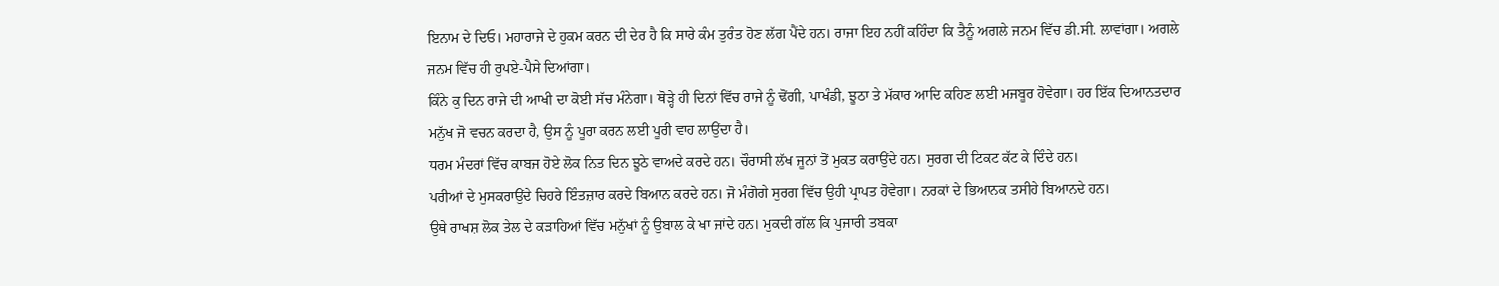ਇਨਾਮ ਦੇ ਦਿਓ। ਮਹਾਰਾਜੇ ਦੇ ਹੁਕਮ ਕਰਨ ਦੀ ਦੇਰ ਹੈ ਕਿ ਸਾਰੇ ਕੰਮ ਤੁਰੰਤ ਹੋਣ ਲੱਗ ਪੈਂਦੇ ਹਨ। ਰਾਜਾ ਇਹ ਨਹੀਂ ਕਹਿੰਦਾ ਕਿ ਤੈਨੂੰ ਅਗਲੇ ਜਨਮ ਵਿੱਚ ਡੀ.ਸੀ. ਲਾਵਾਂਗਾ। ਅਗਲੇ ਜਨਮ ਵਿੱਚ ਹੀ ਰੁਪਏ-ਪੈਸੇ ਦਿਆਂਗਾ।
ਕਿੰਨੇ ਕੁ ਦਿਨ ਰਾਜੇ ਦੀ ਆਖੀ ਦਾ ਕੋਈ ਸੱਚ ਮੰਨੇਗਾ। ਥੋੜ੍ਹੇ ਹੀ ਦਿਨਾਂ ਵਿੱਚ ਰਾਜੇ ਨੂੰ ਢੋਂਗੀ, ਪਾਖੰਡੀ, ਝੂਠਾ ਤੇ ਮੱਕਾਰ ਆਦਿ ਕਹਿਣ ਲਈ ਮਜਬੂਰ ਹੋਵੇਗਾ। ਹਰ ਇੱਕ ਦਿਆਨਤਦਾਰ ਮਨੁੱਖ ਜੋ ਵਚਨ ਕਰਦਾ ਹੈ, ਉਸ ਨੂੰ ਪੂਰਾ ਕਰਨ ਲਈ ਪੂਰੀ ਵਾਹ ਲਾਉਂਦਾ ਹੈ।
ਧਰਮ ਮੰਦਰਾਂ ਵਿੱਚ ਕਾਬਜ ਹੋਏ ਲੋਕ ਨਿਤ ਦਿਨ ਝੂਠੇ ਵਾਅਦੇ ਕਰਦੇ ਹਨ। ਚੌਰਾਸੀ ਲੱਖ ਜੂਨਾਂ ਤੋਂ ਮੁਕਤ ਕਰਾਉਂਦੇ ਹਨ। ਸੁਰਗ ਦੀ ਟਿਕਟ ਕੱਟ ਕੇ ਦਿੰਦੇ ਹਨ।
ਪਰੀਆਂ ਦੇ ਮੁਸਕਰਾਉਂਦੇ ਚਿਹਰੇ ਇੰਤਜ਼ਾਰ ਕਰਦੇ ਬਿਆਨ ਕਰਦੇ ਹਨ। ਜੋ ਮੰਗੋਗੇ ਸੁਰਗ ਵਿੱਚ ਉਹੀ ਪ੍ਰਾਪਤ ਹੋਵੇਗਾ। ਨਰਕਾਂ ਦੇ ਭਿਆਨਕ ਤਸੀਹੇ ਬਿਆਨਦੇ ਹਨ।
ਉਥੇ ਰਾਖਸ਼ ਲੋਕ ਤੇਲ ਦੇ ਕੜਾਹਿਆਂ ਵਿੱਚ ਮਨੁੱਖਾਂ ਨੂੰ ਉਬਾਲ ਕੇ ਖਾ ਜਾਂਦੇ ਹਨ। ਮੁਕਦੀ ਗੱਲ ਕਿ ਪੁਜਾਰੀ ਤਬਕਾ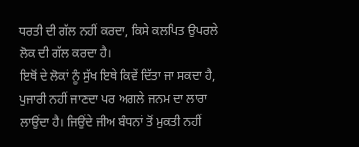ਧਰਤੀ ਦੀ ਗੱਲ ਨਹੀਂ ਕਰਦਾ, ਕਿਸੇ ਕਲਪਿਤ ਉਪਰਲੇ ਲੋਕ ਦੀ ਗੱਲ ਕਰਦਾ ਹੈ।
ਇਥੋਂ ਦੇ ਲੋਕਾਂ ਨੂੰ ਸੁੱਖ ਇਥੇ ਕਿਵੇਂ ਦਿੱਤਾ ਜਾ ਸਕਦਾ ਹੈ, ਪੁਜਾਰੀ ਨਹੀਂ ਜਾਣਦਾ ਪਰ ਅਗਲੇ ਜਨਮ ਦਾ ਲਾਰਾ ਲਾਉਂਦਾ ਹੈ। ਜਿਉਂਦੇ ਜੀਅ ਬੰਧਨਾਂ ਤੋਂ ਮੁਕਤੀ ਨਹੀਂ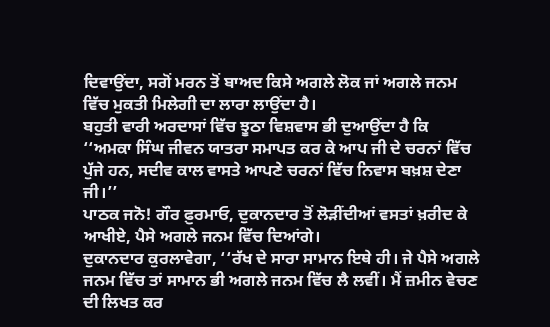ਦਿਵਾਉਂਦਾ, ਸਗੋਂ ਮਰਨ ਤੋਂ ਬਾਅਦ ਕਿਸੇ ਅਗਲੇ ਲੋਕ ਜਾਂ ਅਗਲੇ ਜਨਮ ਵਿੱਚ ਮੁਕਤੀ ਮਿਲੇਗੀ ਦਾ ਲਾਰਾ ਲਾਉਂਦਾ ਹੈ।
ਬਹੁਤੀ ਵਾਰੀ ਅਰਦਾਸਾਂ ਵਿੱਚ ਝੂਠਾ ਵਿਸ਼ਵਾਸ ਭੀ ਦੁਆਉਂਦਾ ਹੈ ਕਿ ‘‘ਅਮਕਾ ਸਿੰਘ ਜੀਵਨ ਯਾਤਰਾ ਸਮਾਪਤ ਕਰ ਕੇ ਆਪ ਜੀ ਦੇ ਚਰਨਾਂ ਵਿੱਚ ਪੁੱਜੇ ਹਨ, ਸਦੀਵ ਕਾਲ ਵਾਸਤੇ ਆਪਣੇ ਚਰਨਾਂ ਵਿੱਚ ਨਿਵਾਸ ਬਖ਼ਸ਼ ਦੇਣਾ ਜੀ।’’
ਪਾਠਕ ਜਨੋ! ਗੌਰ ਫ਼ੁਰਮਾਓ, ਦੁਕਾਨਦਾਰ ਤੋਂ ਲੋੜੀਂਦੀਆਂ ਵਸਤਾਂ ਖ਼ਰੀਦ ਕੇ ਆਖੀਏ, ਪੈਸੇ ਅਗਲੇ ਜਨਮ ਵਿੱਚ ਦਿਆਂਗੇ।
ਦੁਕਾਨਦਾਰ ਕੁਰਲਾਵੇਗਾ, ‘‘ਰੱਖ ਦੇ ਸਾਰਾ ਸਾਮਾਨ ਇਥੇ ਹੀ। ਜੇ ਪੈਸੇ ਅਗਲੇ ਜਨਮ ਵਿੱਚ ਤਾਂ ਸਾਮਾਨ ਭੀ ਅਗਲੇ ਜਨਮ ਵਿੱਚ ਲੈ ਲਵੀਂ। ਮੈਂ ਜ਼ਮੀਨ ਵੇਚਣ ਦੀ ਲਿਖਤ ਕਰ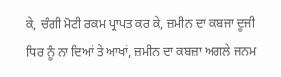ਕੇ, ਚੰਗੀ ਮੋਟੀ ਰਕਮ ਪ੍ਰਾਪਤ ਕਰ ਕੇ, ਜ਼ਮੀਨ ਦਾ ਕਬਜਾ ਦੂਜੀ ਧਿਰ ਨੂੰ ਨਾ ਦਿਆਂ ਤੇ ਆਖਾਂ, ਜ਼ਮੀਨ ਦਾ ਕਬਜ਼ਾ ਅਗਲੇ ਜਨਮ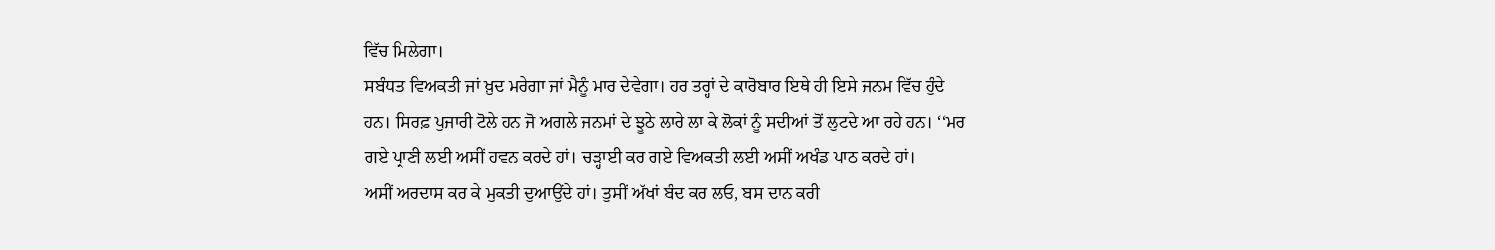ਵਿੱਚ ਮਿਲੇਗਾ।
ਸਬੰਧਤ ਵਿਅਕਤੀ ਜਾਂ ਖ਼ੁਦ ਮਰੇਗਾ ਜਾਂ ਮੈਨੂੰ ਮਾਰ ਦੇਵੇਗਾ। ਹਰ ਤਰ੍ਹਾਂ ਦੇ ਕਾਰੋਬਾਰ ਇਥੇ ਹੀ ਇਸੇ ਜਨਮ ਵਿੱਚ ਹੁੰਦੇ ਹਨ। ਸਿਰਫ਼ ਪੁਜਾਰੀ ਟੋਲੇ ਹਨ ਜੋ ਅਗਲੇ ਜਨਮਾਂ ਦੇ ਝੂਠੇ ਲਾਰੇ ਲਾ ਕੇ ਲੋਕਾਂ ਨੂੰ ਸਦੀਆਂ ਤੋਂ ਲੁਟਦੇ ਆ ਰਹੇ ਹਨ। ‘‘ਮਰ ਗਏ ਪ੍ਰਾਣੀ ਲਈ ਅਸੀਂ ਹਵਨ ਕਰਦੇ ਹਾਂ। ਚੜ੍ਹਾਈ ਕਰ ਗਏ ਵਿਅਕਤੀ ਲਈ ਅਸੀਂ ਅਖੰਡ ਪਾਠ ਕਰਦੇ ਹਾਂ।
ਅਸੀਂ ਅਰਦਾਸ ਕਰ ਕੇ ਮੁਕਤੀ ਦੁਆਉਂਦੇ ਹਾਂ। ਤੁਸੀਂ ਅੱਖਾਂ ਬੰਦ ਕਰ ਲਓ, ਬਸ ਦਾਨ ਕਰੀ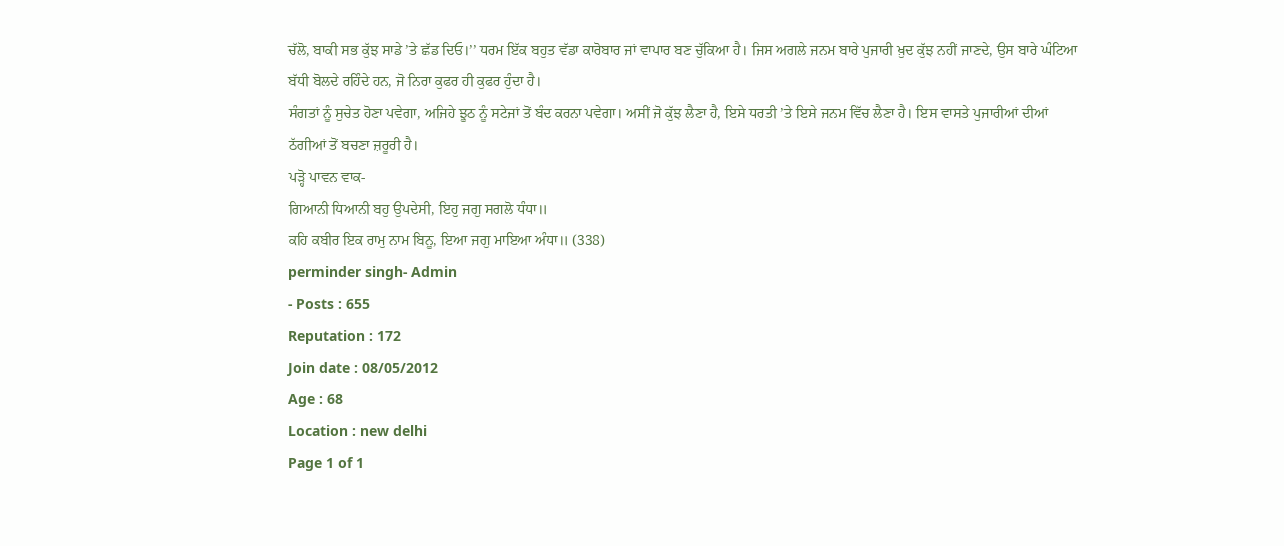ਚੱਲੋ, ਬਾਕੀ ਸਭ ਕੁੱਝ ਸਾਡੇ ’ਤੇ ਛੱਡ ਦਿਓ।’’ ਧਰਮ ਇੱਕ ਬਹੁਤ ਵੱਡਾ ਕਾਰੋਬਾਰ ਜਾਂ ਵਾਪਾਰ ਬਣ ਚੁੱਕਿਆ ਹੈ। ਜਿਸ ਅਗਲੇ ਜਨਮ ਬਾਰੇ ਪੁਜਾਰੀ ਖ਼ੁਦ ਕੁੱਝ ਨਹੀਂ ਜਾਣਦੇ, ਉਸ ਬਾਰੇ ਘੰਟਿਆ ਬੱਧੀ ਬੋਲਦੇ ਰਹਿੰਦੇ ਹਨ, ਜੋ ਨਿਰਾ ਕੁਫਰ ਹੀ ਕੁਫਰ ਹੁੰਦਾ ਹੈ।
ਸੰਗਤਾਂ ਨੂੰ ਸੁਚੇਤ ਹੋਣਾ ਪਵੇਗਾ, ਅਜਿਹੇ ਝੂਠ ਨੂੰ ਸਟੇਜਾਂ ਤੋਂ ਬੰਦ ਕਰਨਾ ਪਵੇਗਾ। ਅਸੀਂ ਜੋ ਕੁੱਝ ਲੈਣਾ ਹੈ, ਇਸੇ ਧਰਤੀ ’ਤੇ ਇਸੇ ਜਨਮ ਵਿੱਚ ਲੈਣਾ ਹੈ। ਇਸ ਵਾਸਤੇ ਪੁਜਾਰੀਆਂ ਦੀਆਂ ਠੱਗੀਆਂ ਤੋਂ ਬਚਣਾ ਜ਼ਰੂਰੀ ਹੈ।
ਪੜ੍ਹੋ ਪਾਵਨ ਵਾਕ-
ਗਿਆਨੀ ਧਿਆਨੀ ਬਹੁ ਉਪਦੇਸੀ, ਇਹੁ ਜਗੁ ਸਗਲੋ ਧੰਧਾ॥
ਕਹਿ ਕਬੀਰ ਇਕ ਰਾਮੁ ਨਾਮ ਬਿਨੂ, ਇਆ ਜਗੁ ਮਾਇਆ ਅੰਧਾ॥ (338)
perminder singh- Admin
- Posts : 655
Reputation : 172
Join date : 08/05/2012
Age : 68
Location : new delhi
Page 1 of 1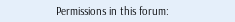Permissions in this forum: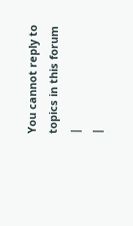You cannot reply to topics in this forum
|
|